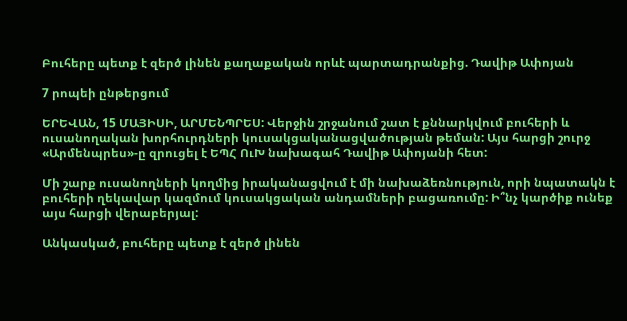Բուհերը պետք է զերծ լինեն քաղաքական որևէ պարտադրանքից. Դավիթ Ափոյան

7 րոպեի ընթերցում

ԵՐԵՎԱՆ, 15 ՄԱՅԻՍԻ, ԱՐՄԵՆՊՐԵՍ: Վերջին շրջանում շատ է քննարկվում բուհերի և ուսանողական խորհուրդների կուսակցականացվածության թեման: Այս հարցի շուրջ «Արմենպրես»-ը զրուցել է ԵՊՀ ՈւԽ նախագահ Դավիթ Ափոյանի հետ:

Մի շարք ուսանողների կողմից իրականացվում է մի նախաձեռնություն, որի նպատակն է բուհերի ղեկավար կազմում կուսակցական անդամների բացառումը: Ի՞նչ կարծիք ունեք այս հարցի վերաբերյալ:

Անկասկած, բուհերը պետք է զերծ լինեն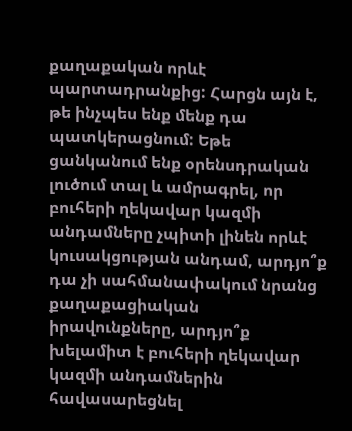քաղաքական որևէ պարտադրանքից: Հարցն այն է, թե ինչպես ենք մենք դա պատկերացնում: Եթե ցանկանում ենք օրենսդրական լուծում տալ և ամրագրել, որ բուհերի ղեկավար կազմի անդամները չպիտի լինեն որևէ կուսակցության անդամ, արդյո՞ք դա չի սահմանափակում նրանց քաղաքացիական իրավունքները, արդյո՞ք խելամիտ է բուհերի ղեկավար կազմի անդամներին հավասարեցնել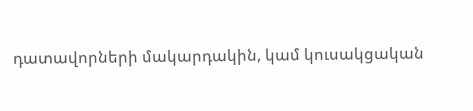դատավորների մակարդակին, կամ կուսակցական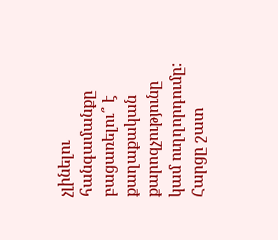չլինելու հանգամանքը բացառելու՞ է քաղաքական քարոզչությունը կամ ուղղորդումը: Հարցը շատ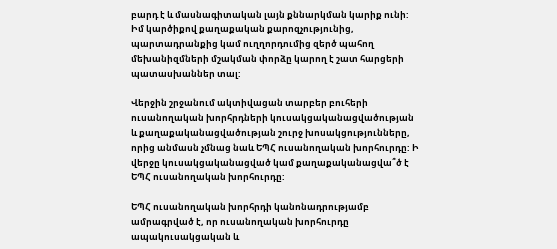բարդ է և մասնագիտական լայն քննարկման կարիք ունի: Իմ կարծիքով քաղաքական քարոզչությունից, պարտադրանքից կամ ուղղորդումից զերծ պահող մեխանիզմների մշակման փորձը կարող է շատ հարցերի պատասխաններ տալ:

Վերջին շրջանում ակտիվացան տարբեր բուհերի ուսանողական խորհրդների կուսակցականացվածության և քաղաքականացվածության շուրջ խոսակցությունները, որից անմասն չմնաց նաև ԵՊՀ ուսանողական խորհուրդը: Ի վերջը կուսակցականացված կամ քաղաքականացվա՞ծ է ԵՊՀ ուսանողական խորհուրդը:

ԵՊՀ ուսանողական խորհրդի կանոնադրությամբ ամրագրված է, որ ուսանողական խորհուրդը ապակուսակցական և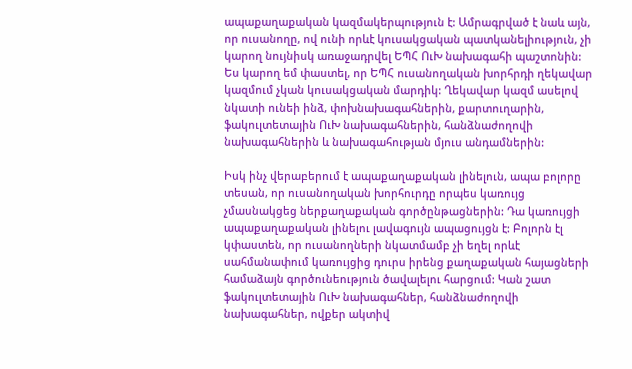ապաքաղաքական կազմակերպություն է: Ամրագրված է նաև այն, որ ուսանողը, ով ունի որևէ կուսակցական պատկանելիություն, չի կարող նույնիսկ առաջադրվել ԵՊՀ ՈւԽ նախագահի պաշտոնին: Ես կարող եմ փաստել, որ ԵՊՀ ուսանողական խորհրդի ղեկավար կազմում չկան կուսակցական մարդիկ: Ղեկավար կազմ ասելով նկատի ունեի ինձ, փոխնախագահներին, քարտուղարին, ֆակուլտետային ՈւԽ նախագահներին, հանձնաժողովի նախագահներին և նախագահության մյուս անդամներին:

Իսկ ինչ վերաբերում է ապաքաղաքական լինելուն, ապա բոլորը տեսան, որ ուսանողական խորհուրդը որպես կառույց չմասնակցեց ներքաղաքական գործընթացներին: Դա կառույցի ապաքաղաքական լինելու լավագույն ապացույցն է: Բոլորն էլ կփաստեն, որ ուսանողների նկատմամբ չի եղել որևէ սահմանափում կառույցից դուրս իրենց քաղաքական հայացների համաձայն գործունեություն ծավալելու հարցում: Կան շատ ֆակուլտետային ՈւԽ նախագահներ, հանձնաժողովի նախագահներ, ովքեր ակտիվ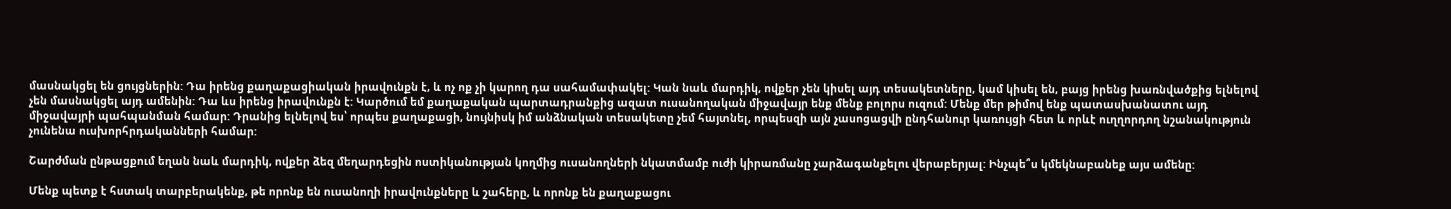մասնակցել են ցույցներին: Դա իրենց քաղաքացիական իրավունքն է, և ոչ ոք չի կարող դա սահամափակել: Կան նաև մարդիկ, ովքեր չեն կիսել այդ տեսակետները, կամ կիսել են, բայց իրենց խառնվածքից ելնելով չեն մասնակցել այդ ամենին: Դա ևս իրենց իրավունքն է: Կարծում եմ քաղաքական պարտադրանքից ազատ ուսանողական միջավայր ենք մենք բոլորս ուզում: Մենք մեր թիմով ենք պատասխանատու այդ միջավայրի պահպանման համար: Դրանից ելնելով ես՝ որպես քաղաքացի, նույնիսկ իմ անձնական տեսակետը չեմ հայտնել, որպեսզի այն չասոցացվի ընդհանուր կառույցի հետ և որևէ ուղղորդող նշանակություն չունենա ուսխորհրդականների համար:

Շարժման ընթացքում եղան նաև մարդիկ, ովքեր ձեզ մեղարդեցին ոստիկանության կողմից ուսանողների նկատմամբ ուժի կիրառմանը չարձագանքելու վերաբերյալ: Ինչպե՞ս կմեկնաբանեք այս ամենը:

Մենք պետք է հստակ տարբերակենք, թե որոնք են ուսանողի իրավունքները և շահերը, և որոնք են քաղաքացու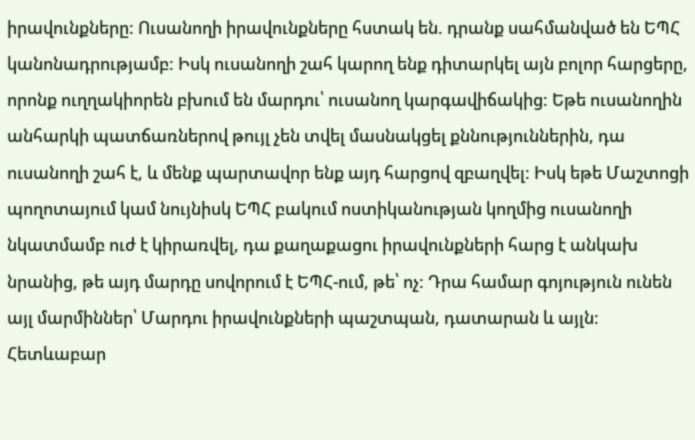իրավունքները: Ուսանողի իրավունքները հստակ են. դրանք սահմանված են ԵՊՀ կանոնադրությամբ: Իսկ ուսանողի շահ կարող ենք դիտարկել այն բոլոր հարցերը, որոնք ուղղակիորեն բխում են մարդու՝ ուսանող կարգավիճակից: Եթե ուսանողին անհարկի պատճառներով թույլ չեն տվել մասնակցել քննություններին, դա ուսանողի շահ է, և մենք պարտավոր ենք այդ հարցով զբաղվել: Իսկ եթե Մաշտոցի պողոտայում կամ նույնիսկ ԵՊՀ բակում ոստիկանության կողմից ուսանողի նկատմամբ ուժ է կիրառվել, դա քաղաքացու իրավունքների հարց է անկախ նրանից, թե այդ մարդը սովորում է ԵՊՀ-ում, թե՝ ոչ: Դրա համար գոյություն ունեն այլ մարմիններ՝ Մարդու իրավունքների պաշտպան, դատարան և այլն: Հետևաբար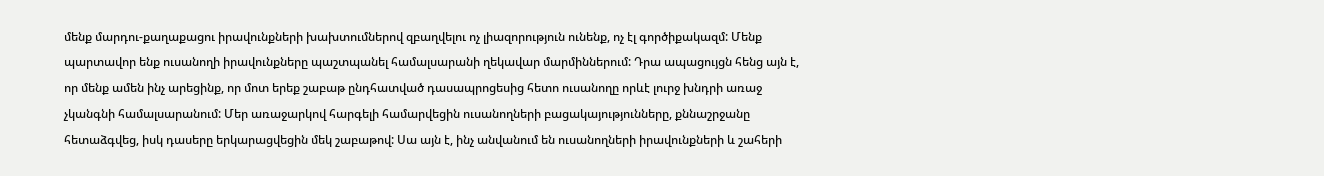մենք մարդու-քաղաքացու իրավունքների խախտումներով զբաղվելու ոչ լիազորություն ունենք, ոչ էլ գործիքակազմ: Մենք պարտավոր ենք ուսանողի իրավունքները պաշտպանել համալսարանի ղեկավար մարմիններում: Դրա ապացույցն հենց այն է, որ մենք ամեն ինչ արեցինք, որ մոտ երեք շաբաթ ընդհատված դասապրոցեսից հետո ուսանողը որևէ լուրջ խնդրի առաջ չկանգնի համալսարանում: Մեր առաջարկով հարգելի համարվեցին ուսանողների բացակայությունները, քննաշրջանը հետաձգվեց, իսկ դասերը երկարացվեցին մեկ շաբաթով: Սա այն է, ինչ անվանում են ուսանողների իրավունքների և շահերի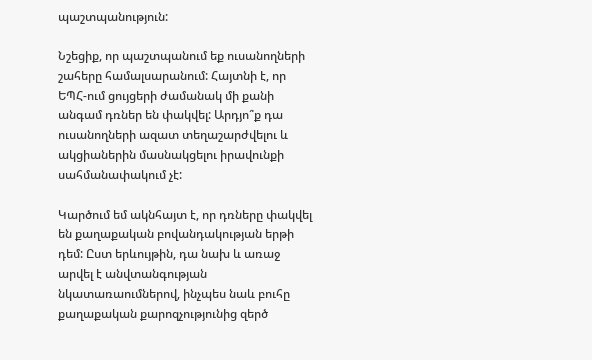պաշտպանություն:

Նշեցիք, որ պաշտպանում եք ուսանողների շահերը համալսարանում: Հայտնի է, որ ԵՊՀ-ում ցույցերի ժամանակ մի քանի անգամ դռներ են փակվել: Արդյո՞ք դա ուսանողների ազատ տեղաշարժվելու և ակցիաներին մասնակցելու իրավունքի սահմանափակում չէ:

Կարծում եմ ակնհայտ է, որ դռները փակվել են քաղաքական բովանդակության երթի դեմ: Ըստ երևույթին, դա նախ և առաջ արվել է անվտանգության նկատառաումներով, ինչպես նաև բուհը քաղաքական քարոզչությունից զերծ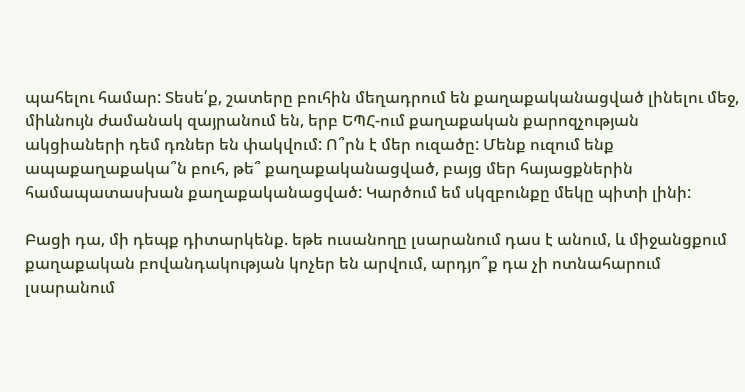պահելու համար: Տեսե՛ք, շատերը բուհին մեղադրում են քաղաքականացված լինելու մեջ, միևնույն ժամանակ զայրանում են, երբ ԵՊՀ-ում քաղաքական քարոզչության ակցիաների դեմ դռներ են փակվում: Ո՞րն է մեր ուզածը: Մենք ուզում ենք ապաքաղաքակա՞ն բուհ, թե՞ քաղաքականացված, բայց մեր հայացքներին համապատասխան քաղաքականացված: Կարծում եմ սկզբունքը մեկը պիտի լինի:

Բացի դա, մի դեպք դիտարկենք. եթե ուսանողը լսարանում դաս է անում, և միջանցքում քաղաքական բովանդակության կոչեր են արվում, արդյո՞ք դա չի ոտնահարում լսարանում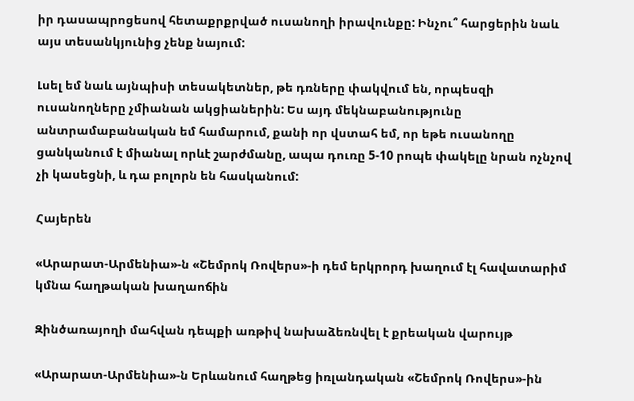իր դասապրոցեսով հետաքրքրված ուսանողի իրավունքը: Ինչու՞ հարցերին նաև այս տեսանկյունից չենք նայում:

Լսել եմ նաև այնպիսի տեսակետներ, թե դռները փակվում են, որպեսզի ուսանողները չմիանան ակցիաներին: Ես այդ մեկնաբանությունը անտրամաբանական եմ համարում, քանի որ վստահ եմ, որ եթե ուսանողը ցանկանում է միանալ որևէ շարժմանը, ապա դուռը 5-10 րոպե փակելը նրան ոչնչով չի կասեցնի, և դա բոլորն են հասկանում:

Հայերեն

«Արարատ-Արմենիա»-ն «Շեմրոկ Ռովերս»-ի դեմ երկրորդ խաղում էլ հավատարիմ կմնա հաղթական խաղաոճին

Զինծառայողի մահվան դեպքի առթիվ նախաձեռնվել է քրեական վարույթ

«Արարատ-Արմենիա»-ն Երևանում հաղթեց իռլանդական «Շեմրոկ Ռովերս»-ին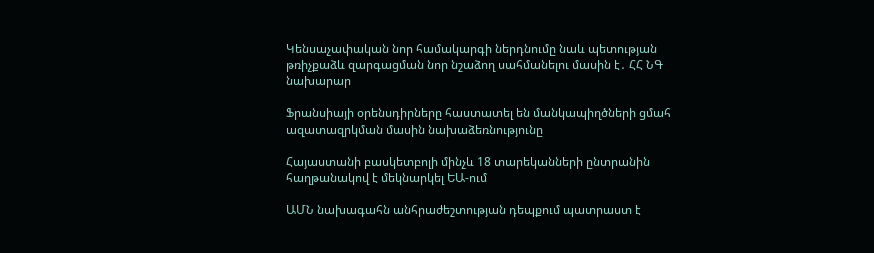Կենսաչափական նոր համակարգի ներդնումը նաև պետության թռիչքաձև զարգացման նոր նշաձող սահմանելու մասին է․ ՀՀ ՆԳ նախարար

Ֆրանսիայի օրենսդիրները հաստատել են մանկապիղծների ցմահ ազատազրկման մասին նախաձեռնությունը

Հայաստանի բասկետբոլի մինչև 18 տարեկանների ընտրանին հաղթանակով է մեկնարկել ԵԱ-ում

ԱՄՆ նախագահն անհրաժեշտության դեպքում պատրաստ է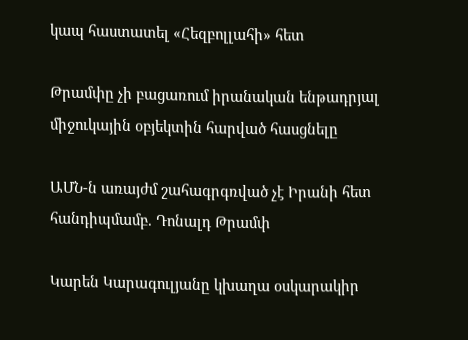կապ հաստատել «Հեզբոլլահի» հետ

Թրամփը չի բացառում իրանական ենթադրյալ միջուկային օբյեկտին հարված հասցնելը

ԱՄՆ-ն առայժմ շահագրգռված չէ Իրանի հետ հանդիպմամբ. Դոնալդ Թրամփ

Կարեն Կարագուլյանը կխաղա օսկարակիր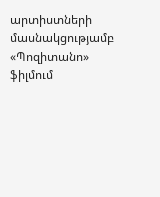արտիստների մասնակցությամբ «Պոզիտանո» ֆիլմում